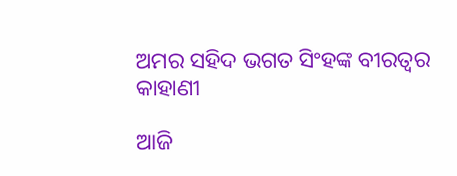ଅମର ସହିଦ ଭଗତ ସିଂହଙ୍କ ବୀରତ୍ୱର କାହାଣୀ

ଆଜି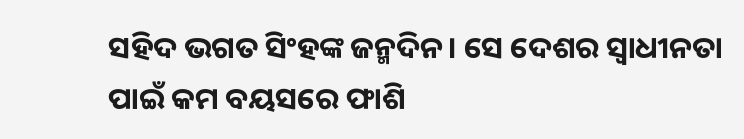ସହିଦ ଭଗତ ସିଂହଙ୍କ ଜନ୍ମଦିନ। ସେ ଦେଶର ସ୍ୱାଧୀନତା ପାଇଁ କମ ବୟସରେ ଫାଶି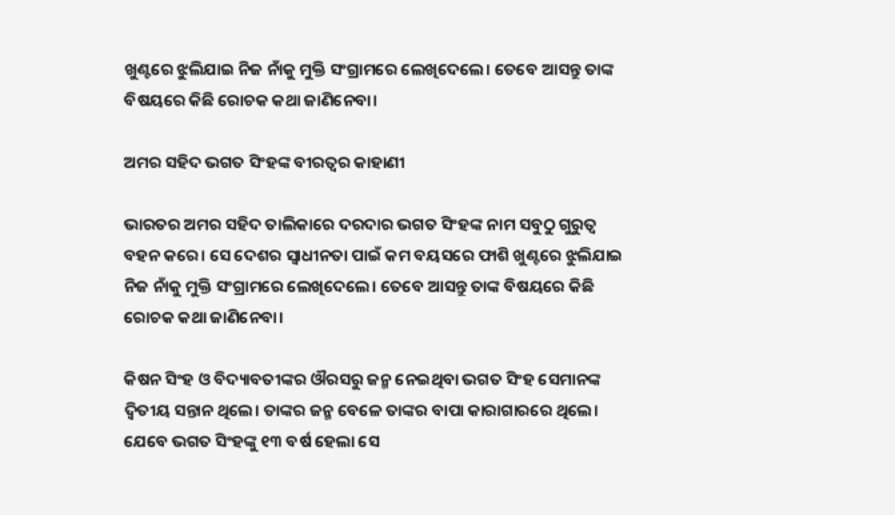ଖୁଣ୍ଟରେ ଝୁଲିଯାଇ ନିଜ ନାଁକୁ ମୁକ୍ତି ସଂଗ୍ରାମରେ ଲେଖିଦେଲେ। ତେବେ ଆସନ୍ତୁ ତାଙ୍କ ବିଷୟରେ କିଛି ରୋଚକ କଥା ଜାଣିନେବା।

ଅମର ସହିଦ ଭଗତ ସିଂହଙ୍କ ବୀରତ୍ୱର କାହାଣୀ

ଭାରତର ଅମର ସହିଦ ତାଲିକାରେ ଦରଦାର ଭଗତ ସିଂହଙ୍କ ନାମ ସବୁଠୁ ଗୁରୁତ୍ୱ ବହନ କରେ। ସେ ଦେଶର ସ୍ୱାଧୀନତା ପାଇଁ କମ ବୟସରେ ଫାଶି ଖୁଣ୍ଟରେ ଝୁଲିଯାଇ ନିଜ ନାଁକୁ ମୁକ୍ତି ସଂଗ୍ରାମରେ ଲେଖିଦେଲେ। ତେବେ ଆସନ୍ତୁ ତାଙ୍କ ବିଷୟରେ କିଛି ରୋଚକ କଥା ଜାଣିନେବା।

କିଷନ ସିଂହ ଓ ବିଦ୍ୟାବତୀଙ୍କର ଔରସରୁ ଜନ୍ମ ନେଇଥିବା ଭଗତ ସିଂହ ସେମାନଙ୍କ ଦ୍ୱିତୀୟ ସନ୍ତାନ ଥିଲେ। ତାଙ୍କର ଜନ୍ମ ବେଳେ ତାଙ୍କର ବାପା କାରାଗାରରେ ଥିଲେ। ଯେବେ ଭଗତ ସିଂହଙ୍କୁ ୧୩ ବର୍ଷ ହେଲା ସେ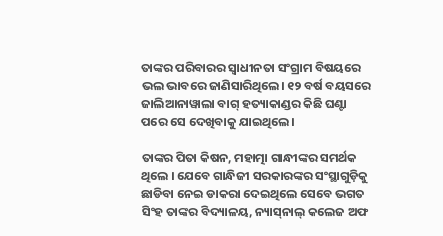ତାଙ୍କର ପରିବାରର ସ୍ୱାଧୀନତା ସଂଗ୍ରାମ ବିଷୟରେ ଭଲ ଭାବରେ ଜାଣିସାରିଥିଲେ। ୧୨ ବର୍ଷ ବୟସରେ ଜାଲିଆନାୱାଲା ବାଗ୍ ହତ୍ୟାକାଣ୍ଡର କିଛି ଘଣ୍ଟା ପରେ ସେ ଦେଖିବାକୁ ଯାଇଥିଲେ।

ତାଙ୍କର ପିତା କିଷନ, ମହାତ୍ମା ଗାନ୍ଧୀଙ୍କର ସମର୍ଥକ ଥିଲେ । ଯେବେ ଗାନ୍ଧିଜୀ ସରକାରଙ୍କର ସଂସ୍ଥାଗୁଡ଼ିକୁ ଛାଡିବା ନେଇ ଡାକରା ଦେଇଥିଲେ ସେବେ ଭଗତ ସିଂହ ତାଙ୍କର ବିଦ୍ୟାଳୟ, ନ୍ୟାସ୍‌ନାଲ୍‌ କଲେଜ ଅଫ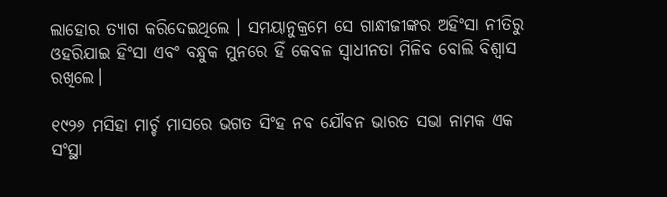ଲାହୋର ତ୍ୟାଗ କରିଦେଇଥିଲେ । ସମୟାନୁକ୍ରମେ ସେ ଗାନ୍ଧୀଜୀଙ୍କର ଅହିଂସା ନୀତିରୁ ଓହରିଯାଇ ହିଂସା ଏବଂ ବନ୍ଧୁକ ମୁନରେ ହିଁ କେବଳ ସ୍ୱାଧୀନତା ମିଳିବ ବୋଲି ବିଶ୍ୱାସ ରଖିଲେ।

୧୯୨୬ ମସିହା ମାର୍ଚ୍ଚ ମାସରେ ଭଗତ ସିଂହ ନବ ଯୌବନ ଭାରତ ସଭା ନାମକ ଏକ ସଂସ୍ଥା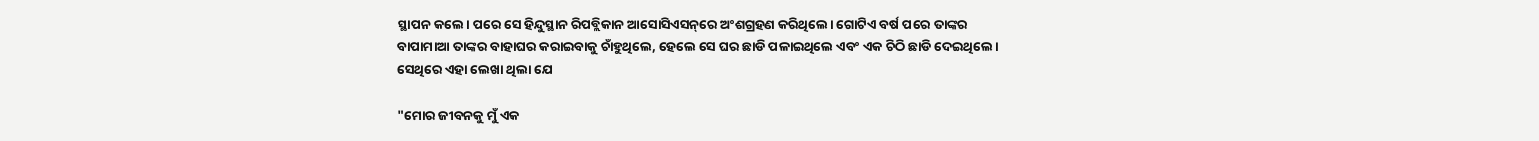ସ୍ଥାପନ କଲେ। ପରେ ସେ ହିନ୍ଦୁସ୍ଥାନ ରିପବ୍ଲିକାନ ଆସୋସିଏସନ୍‌ରେ ଅଂଶଗ୍ରହଣ କରିଥିଲେ। ଗୋଟିଏ ବର୍ଷ ପରେ ତାଙ୍କର ବାପାମାଆ ତାଙ୍କର ବାହାଘର କରାଇବାକୁ ଚାଁହୁଥିଲେ, ହେଲେ ସେ ଘର ଛାଡି ପଳାଇଥିଲେ ଏବଂ ଏକ ଚିଠି ଛାଡି ଦେଇଥିଲେ। ସେଥିରେ ଏହା ଲେଖା ଥିଲା ଯେ

"ମୋର ଜୀବନକୁ ମୁଁ ଏକ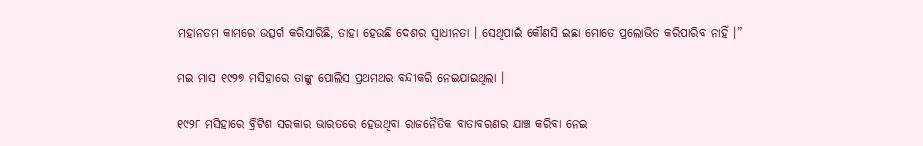ମହାନତମ କାମରେ ଉତ୍ସର୍ଗ କରିସାରିଛି, ତାହା ହେଉଛି ଦେଶର ସ୍ୱାଧୀନତା । ସେଥିପାଇଁ କୌଣସି ଇଛା ମୋତେ ପ୍ରଲୋଭିତ କରିପାରିବ ନାହିଁ ।”

ମଇ ମାସ ୧୯୨୭ ମସିହାରେ ତାଙ୍କୁ ପୋଲିସ ପ୍ରଥମଥର ବନ୍ଦୀକରି ନେଇଯାଇଥିଲା ।

୧୯୨୮ ମସିହାରେ ବ୍ରିଟିଶ ସରକାର ଭାରତରେ ହେଉଥିବା ରାଜନୈତିକ ବାତାବରଣର ଯାଞ୍ଚ କରିବା ନେଇ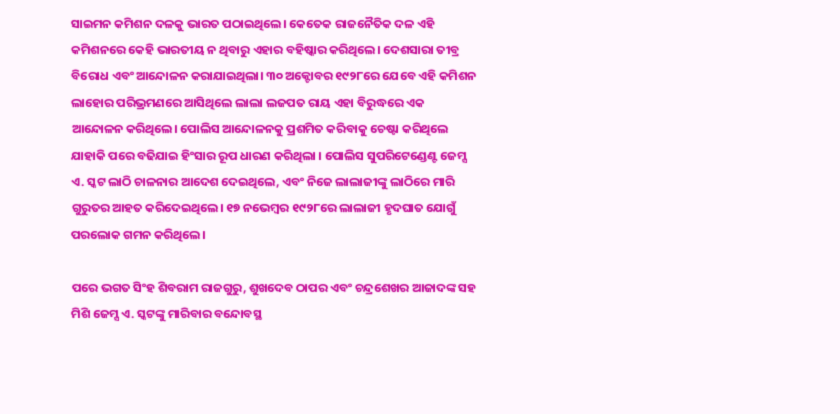ସାଇମନ କମିଶନ ଦଳକୁ ଭାରତ ପଠାଇଥିଲେ। କେତେକ ରାଜନୈତିକ ଦଳ ଏହି କମିଶନରେ କେହି ଭାରତୀୟ ନ ଥିବାରୁ ଏହାର ବହିଷ୍କାର କରିଥିଲେ। ଦେଶସାରା ତୀବ୍ର ବିରୋଧ ଏବଂ ଆନ୍ଦୋଳନ କରାଯାଇଥିଲା। ୩୦ ଅକ୍ଟୋବର ୧୯୨୮ରେ ଯେବେ ଏହି କମିଶନ ଲାହୋର ପରିଭ୍ରମଣରେ ଆସିଥିଲେ ଲାଲା ଲଜପତ ରାୟ ଏହା ବିରୁଦ୍ଧରେ ଏକ ଆନ୍ଦୋଳନ କରିଥିଲେ। ପୋଲିସ ଆନ୍ଦୋଳନକୁ ପ୍ରଶମିତ କରିବାକୁ ଚେଷ୍ଟା କରିଥିଲେ ଯାହାକି ପରେ ବଢିଯାଇ ହିଂସାର ରୂପ ଧାରଣ କରିଥିଲା । ପୋଲିସ ସୁପରିଟେଣ୍ଡେଣ୍ଟ ଜେମ୍ସ ଏ. ସ୍କଟ ଲାଠି ଚାଳନାର ଆଦେଶ ଦେଇଥିଲେ, ଏବଂ ନିଜେ ଲାଲାଜୀଙ୍କୁ ଲାଠିରେ ମାରି ଗୁରୁତର ଆହତ କରିଦେଇଥିଲେ। ୧୭ ନଭେମ୍ବର ୧୯୨୮ରେ ଲାଲାଜୀ ହୃଦଘାତ ଯୋଗୁଁ ପରଲୋକ ଗମନ କରିଥିଲେ।

ପରେ ଭଗତ ସିଂହ ଶିବରାମ ରାଜଗୁରୁ, ଶୁଖଦେବ ଠାପର ଏବଂ ଚନ୍ଦ୍ରଶେଖର ଆଜାଦଙ୍କ ସହ ମିଶି ଜେମ୍ସ ଏ. ସ୍କଟଙ୍କୁ ମାରିବାର ବନ୍ଦୋବସ୍ଥ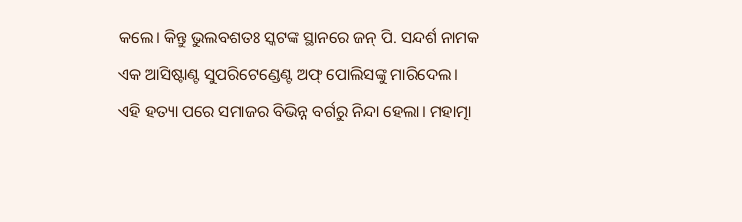କଲେ। କିନ୍ତୁ ଭୁଲବଶତଃ ସ୍କଟଙ୍କ ସ୍ଥାନରେ ଜନ୍‌ ପି. ସନ୍ଦର୍ଶ ନାମକ ଏକ ଆସିଷ୍ଟାଣ୍ଟ ସୁପରିଟେଣ୍ଡେଣ୍ଟ ଅଫ୍‌ ପୋଲିସଙ୍କୁ ମାରିଦେଲ। ଏହି ହତ୍ୟା ପରେ ସମାଜର ବିଭିନ୍ନ ବର୍ଗରୁ ନିନ୍ଦା ହେଲା। ମହାତ୍ମା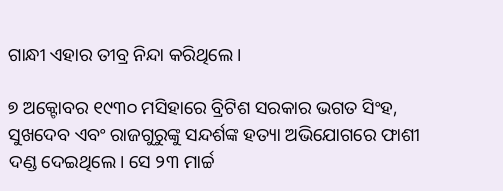ଗାନ୍ଧୀ ଏହାର ତୀବ୍ର ନିନ୍ଦା କରିଥିଲେ।

୭ ଅକ୍ଟୋବର ୧୯୩୦ ମସିହାରେ ବ୍ରିଟିଶ ସରକାର ଭଗତ ସିଂହ, ସୁଖଦେବ ଏବଂ ରାଜଗୁରୁଙ୍କୁ ସନ୍ଦର୍ଶଙ୍କ ହତ୍ୟା ଅଭିଯୋଗରେ ଫାଶୀ ଦଣ୍ଡ ଦେଇଥିଲେ। ସେ ୨୩ ମାର୍ଚ୍ଚ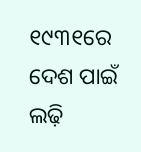୧୯୩୧ରେ ଦେଶ ପାଇଁ ଲଢ଼ି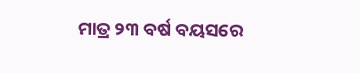ମାତ୍ର ୨୩ ବର୍ଷ ବୟସରେ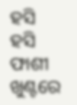ହସି ହସି ଫାଶୀ ଖୁଣ୍ଟରେ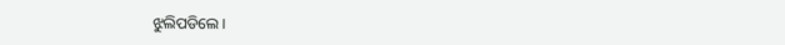ଝୁଲିପଡିଲେ ।